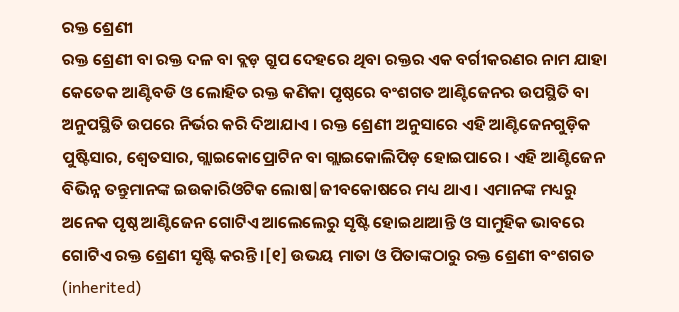ରକ୍ତ ଶ୍ରେଣୀ
ରକ୍ତ ଶ୍ରେଣୀ ବା ରକ୍ତ ଦଳ ବା ବ୍ଲଡ଼ ଗ୍ରୁପ ଦେହରେ ଥିବା ରକ୍ତର ଏକ ବର୍ଗୀକରଣର ନାମ ଯାହା କେତେକ ଆଣ୍ଟିବଡି ଓ ଲୋହିତ ରକ୍ତ କଣିକା ପୃଷ୍ଠରେ ବଂଶଗତ ଆଣ୍ଟିଜେନର ଉପସ୍ଥିତି ବା ଅନୁପସ୍ଥିତି ଉପରେ ନିର୍ଭର କରି ଦିଆଯାଏ । ରକ୍ତ ଶ୍ରେଣୀ ଅନୁସାରେ ଏହି ଆଣ୍ଟିଜେନଗୁଡ଼ିକ ପୁଷ୍ଟିସାର, ଶ୍ୱେତସାର, ଗ୍ଲାଇକୋପ୍ରୋଟିନ ବା ଗ୍ଲାଇକୋଲିପିଡ଼ ହୋଇପାରେ । ଏହି ଆଣ୍ଟିଜେନ ବିଭିନ୍ନ ତନ୍ତୁମାନଙ୍କ ଇଉକାରିଓଟିକ ଲୋଷ|ଜୀବକୋଷରେ ମଧ୍ୟ ଥାଏ । ଏମାନଙ୍କ ମଧ୍ୟରୁ ଅନେକ ପୃଷ୍ଠ ଆଣ୍ଟିଜେନ ଗୋଟିଏ ଆଲେଲେରୁ ସୃଷ୍ଟି ହୋଇଥାଆନ୍ତି ଓ ସାମୁହିକ ଭାବରେ ଗୋଟିଏ ରକ୍ତ ଶ୍ରେଣୀ ସୃଷ୍ଟି କରନ୍ତି ।[୧] ଉଭୟ ମାତା ଓ ପିତାଙ୍କଠାରୁ ରକ୍ତ ଶ୍ରେଣୀ ବଂଶଗତ (inherited)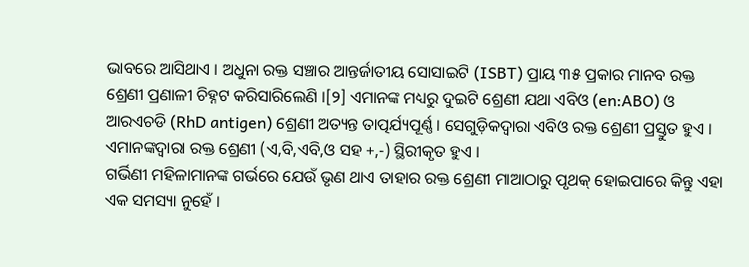ଭାବରେ ଆସିଥାଏ । ଅଧୁନା ରକ୍ତ ସଞ୍ଚାର ଆନ୍ତର୍ଜାତୀୟ ସୋସାଇଟି (ISBT) ପ୍ରାୟ ୩୫ ପ୍ରକାର ମାନବ ରକ୍ତ ଶ୍ରେଣୀ ପ୍ରଣାଳୀ ଚିହ୍ନଟ କରିସାରିଲେଣି ।[୨] ଏମାନଙ୍କ ମଧ୍ୟରୁ ଦୁଇଟି ଶ୍ରେଣୀ ଯଥା ଏବିଓ (en:ABO) ଓ ଆରଏଚଡି (RhD antigen) ଶ୍ରେଣୀ ଅତ୍ୟନ୍ତ ତାତ୍ପର୍ଯ୍ୟପୂର୍ଣ୍ଣ । ସେଗୁଡ଼ିକଦ୍ୱାରା ଏବିଓ ରକ୍ତ ଶ୍ରେଣୀ ପ୍ରସ୍ତୁତ ହୁଏ । ଏମାନଙ୍କଦ୍ୱାରା ରକ୍ତ ଶ୍ରେଣୀ (ଏ,ବି,ଏବି,ଓ ସହ +,-) ସ୍ଥିରୀକୃତ ହୁଏ ।
ଗର୍ଭିଣୀ ମହିଳାମାନଙ୍କ ଗର୍ଭରେ ଯେଉଁ ଭୃଣ ଥାଏ ତାହାର ରକ୍ତ ଶ୍ରେଣୀ ମାଆଠାରୁ ପୃଥକ୍ ହୋଇପାରେ କିନ୍ତୁ ଏହା ଏକ ସମସ୍ୟା ନୁହେଁ ।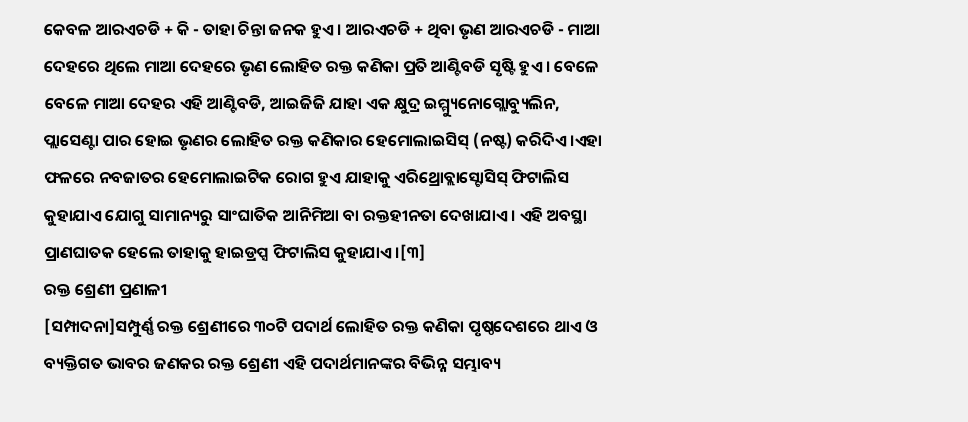କେବଳ ଆରଏଚଡି + କି - ତାହା ଚିନ୍ତା ଜନକ ହୁଏ । ଆରଏଚଡି + ଥିବା ଭୃଣ ଆରଏଚଡି - ମାଆ ଦେହରେ ଥିଲେ ମାଆ ଦେହରେ ଭୃଣ ଲୋହିତ ରକ୍ତ କଣିକା ପ୍ରତି ଆଣ୍ଟିବଡି ସୃଷ୍ଟି ହୁଏ । ବେଳେ ବେଳେ ମାଆ ଦେହର ଏହି ଆଣ୍ଟିବଡି, ଆଇଜିଜି ଯାହା ଏକ କ୍ଷୁଦ୍ର ଇମ୍ମ୍ୟୁନୋଗ୍ଲୋବ୍ୟୁଲିନ, ପ୍ଲାସେଣ୍ଟା ପାର ହୋଇ ଭୃଣର ଲୋହିତ ରକ୍ତ କଣିକାର ହେମୋଲାଇସିସ୍ (ନଷ୍ଟ) କରିଦିଏ ।ଏହା ଫଳରେ ନବଜାତର ହେମୋଲାଇଟିକ ରୋଗ ହୁଏ ଯାହାକୁ ଏରିଥ୍ରୋବ୍ଲାସ୍ଟୋସିସ୍ ଫିଟାଲିସ କୁହାଯାଏ ଯୋଗୁ ସାମାନ୍ୟରୁ ସାଂଘାତିକ ଆନିମିଆ ବା ରକ୍ତହୀନତା ଦେଖାଯାଏ । ଏହି ଅବସ୍ଥା ପ୍ରାଣଘାତକ ହେଲେ ତାହାକୁ ହାଇଡ୍ରପ୍ସ ଫିଟାଲିସ କୁହାଯାଏ ।[୩]
ରକ୍ତ ଶ୍ରେଣୀ ପ୍ରଣାଳୀ
[ସମ୍ପାଦନା]ସମ୍ପୁର୍ଣ୍ଣ ରକ୍ତ ଶ୍ରେଣୀରେ ୩୦ଟି ପଦାର୍ଥ ଲୋହିତ ରକ୍ତ କଣିକା ପୃଷ୍ଠଦେଶରେ ଥାଏ ଓ ବ୍ୟକ୍ତିଗତ ଭାବର ଜଣକର ରକ୍ତ ଶ୍ରେଣୀ ଏହି ପଦାର୍ଥମାନଙ୍କର ବିଭିନ୍ନ ସମ୍ଭାବ୍ୟ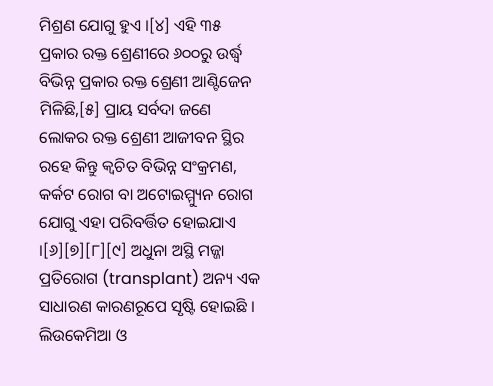ମିଶ୍ରଣ ଯୋଗୁ ହୁଏ ।[୪] ଏହି ୩୫ ପ୍ରକାର ରକ୍ତ ଶ୍ରେଣୀରେ ୬୦୦ରୁ ଉର୍ଦ୍ଧ୍ୱ ବିଭିନ୍ନ ପ୍ରକାର ରକ୍ତ ଶ୍ରେଣୀ ଆଣ୍ଟିଜେନ ମିଳିଛି,[୫] ପ୍ରାୟ ସର୍ବଦା ଜଣେ ଲୋକର ରକ୍ତ ଶ୍ରେଣୀ ଆଜୀବନ ସ୍ଥିର ରହେ କିନ୍ତୁ କ୍ୱଚିତ ବିଭିନ୍ନ ସଂକ୍ରମଣ, କର୍କଟ ରୋଗ ବା ଅଟୋଇମ୍ମ୍ୟୁନ ରୋଗ ଯୋଗୁ ଏହା ପରିବର୍ତ୍ତିତ ହୋଇଯାଏ ।[୬][୭][୮][୯] ଅଧୁନା ଅସ୍ଥି ମଜ୍ଜା ପ୍ରତିରୋଗ (transplant) ଅନ୍ୟ ଏକ ସାଧାରଣ କାରଣରୂପେ ସୃଷ୍ଟି ହୋଇଛି । ଲିଉକେମିଆ ଓ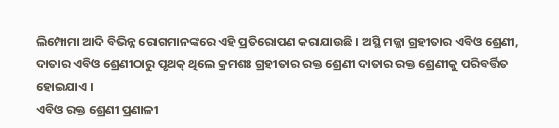ଲିମ୍ପୋମା ଆଦି ବିଭିନ୍ନ ରୋଗମାନଙ୍କରେ ଏହି ପ୍ରତିରୋପଣ କରାଯାଉଛି । ଅସ୍ଥି ମଜ୍ଜା ଗ୍ରହୀତାର ଏବିଓ ଶ୍ରେଣୀ, ଦାତାର ଏବିଓ ଶ୍ରେଣୀଠାରୁ ପୃଥକ୍ ଥିଲେ କ୍ରମଶଃ ଗ୍ରହୀତାର ରକ୍ତ ଶ୍ରେଣୀ ଦାତାର ରକ୍ତ ଶ୍ରେଣୀକୁ ପରିବର୍ତ୍ତିତ ହୋଇଯାଏ ।
ଏବିଓ ରକ୍ତ ଶ୍ରେଣୀ ପ୍ରଣାଳୀ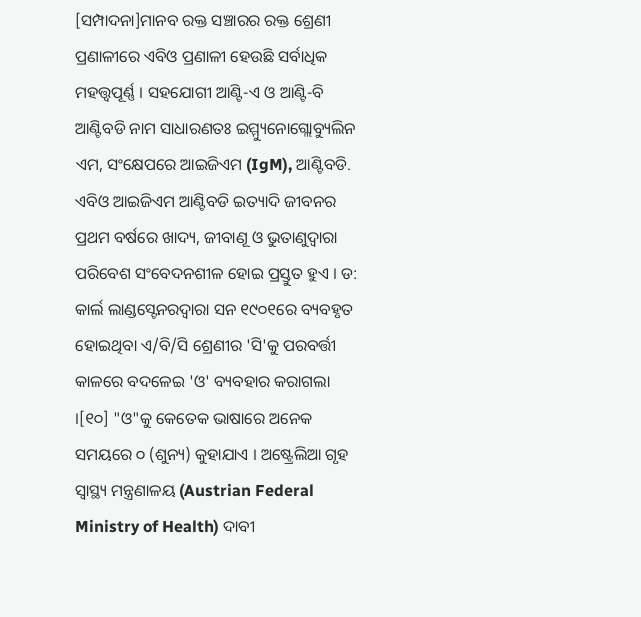[ସମ୍ପାଦନା]ମାନବ ରକ୍ତ ସଞ୍ଚାରର ରକ୍ତ ଶ୍ରେଣୀ ପ୍ରଣାଳୀରେ ଏବିଓ ପ୍ରଣାଳୀ ହେଉଛି ସର୍ବାଧିକ ମହତ୍ତ୍ୱପୂର୍ଣ୍ଣ । ସହଯୋଗୀ ଆଣ୍ଟି-ଏ ଓ ଆଣ୍ଟି-ବି ଆଣ୍ଟିବଡି ନାମ ସାଧାରଣତଃ ଇମ୍ମ୍ୟୁନୋଗ୍ଲୋବ୍ୟୁଲିନ ଏମ, ସଂକ୍ଷେପରେ ଆଇଜିଏମ (IgM), ଆଣ୍ଟିବଡି. ଏବିଓ ଆଇଜିଏମ ଆଣ୍ଟିବଡି ଇତ୍ୟାଦି ଜୀବନର ପ୍ରଥମ ବର୍ଷରେ ଖାଦ୍ୟ, ଜୀବାଣୂ ଓ ଭୁତାଣୁଦ୍ୱାରା ପରିବେଶ ସଂବେଦନଶୀଳ ହୋଇ ପ୍ରସ୍ତୁତ ହୁଏ । ଡ: କାର୍ଲ ଲାଣ୍ଡସ୍ଟେନରଦ୍ୱାରା ସନ ୧୯୦୧ରେ ବ୍ୟବହୃତ ହୋଇଥିବା ଏ/ବି/ସି ଶ୍ରେଣୀର 'ସି'କୁ ପରବର୍ତ୍ତୀ କାଳରେ ବଦଳେଇ 'ଓ' ବ୍ୟବହାର କରାଗଲା ।[୧୦] "ଓ"କୁ କେତେକ ଭାଷାରେ ଅନେକ ସମୟରେ ୦ (ଶୁନ୍ୟ) କୁହାଯାଏ । ଅଷ୍ଟ୍ରେଲିଆ ଗୃହ ସ୍ୱାସ୍ଥ୍ୟ ମନ୍ତ୍ରଣାଳୟ (Austrian Federal Ministry of Health) ଦାବୀ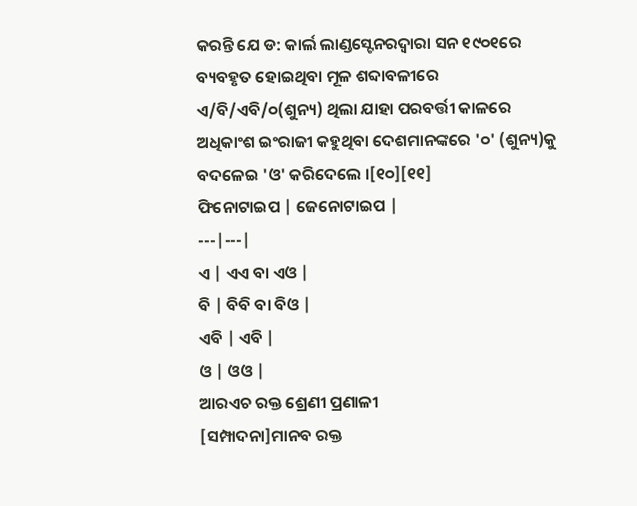କରନ୍ତି ଯେ ଡ: କାର୍ଲ ଲାଣ୍ଡସ୍ଟେନରଦ୍ୱାରା ସନ ୧୯୦୧ରେ ବ୍ୟବହୃତ ହୋଇଥିବା ମୂଳ ଶବ୍ଦାବଳୀରେ ଏ/ବି/ଏବି/୦(ଶୁନ୍ୟ) ଥିଲା ଯାହା ପରବର୍ତ୍ତୀ କାଳରେ ଅଧିକାଂଶ ଇଂରାଜୀ କହୁଥିବା ଦେଶମାନଙ୍କରେ '୦' (ଶୁନ୍ୟ)କୁ ବଦଳେଇ 'ଓ' କରିଦେଲେ ।[୧୦][୧୧]
ଫିନୋଟାଇପ | ଜେନୋଟାଇପ |
---|---|
ଏ | ଏଏ ବା ଏଓ |
ବି | ବିବି ବା ବିଓ |
ଏବି | ଏବି |
ଓ | ଓଓ |
ଆରଏଚ ରକ୍ତ ଶ୍ରେଣୀ ପ୍ରଣାଳୀ
[ସମ୍ପାଦନା]ମାନବ ରକ୍ତ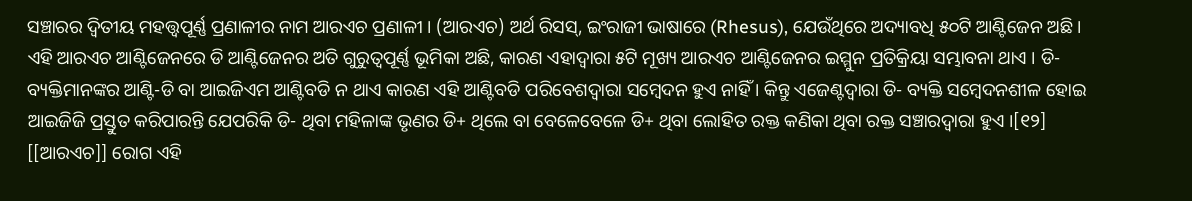ସଞ୍ଚାରର ଦ୍ୱିତୀୟ ମହତ୍ତ୍ୱପୂର୍ଣ୍ଣ ପ୍ରଣାଳୀର ନାମ ଆରଏଚ ପ୍ରଣାଳୀ । (ଆରଏଚ) ଅର୍ଥ ରିସସ୍, ଇଂରାଜୀ ଭାଷାରେ (Rhesus), ଯେଉଁଥିରେ ଅଦ୍ୟାବଧି ୫୦ଟି ଆଣ୍ଟିଜେନ ଅଛି । ଏହି ଆରଏଚ ଆଣ୍ଟିଜେନରେ ଡି ଆଣ୍ଟିଜେନର ଅତି ଗୁରୁତ୍ୱପୂର୍ଣ୍ଣ ଭୂମିକା ଅଛି, କାରଣ ଏହାଦ୍ୱାରା ୫ଟି ମୂଖ୍ୟ ଆରଏଚ ଆଣ୍ଟିଜେନର ଇମ୍ମୁନ ପ୍ରତିକ୍ରିୟା ସମ୍ଭାବନା ଥାଏ । ଡି- ବ୍ୟକ୍ତିମାନଙ୍କର ଆଣ୍ଟି-ଡି ବା ଆଇଜିଏମ ଆଣ୍ଟିବଡି ନ ଥାଏ କାରଣ ଏହି ଆଣ୍ଟିବଡି ପରିବେଶଦ୍ୱାରା ସମ୍ବେଦନ ହୁଏ ନାହିଁ । କିନ୍ତୁ ଏଜେଣ୍ଟଦ୍ୱାରା ଡି- ବ୍ୟକ୍ତି ସମ୍ବେଦନଶୀଳ ହୋଇ ଆଇଜିଜି ପ୍ରସ୍ତୁତ କରିପାରନ୍ତି ଯେପରିକି ଡି- ଥିବା ମହିଳାଙ୍କ ଭୃଣର ଡି+ ଥିଲେ ବା ବେଳେବେଳେ ଡି+ ଥିବା ଲୋହିତ ରକ୍ତ କଣିକା ଥିବା ରକ୍ତ ସଞ୍ଚାରଦ୍ୱାରା ହୁଏ ।[୧୨] [[ଆରଏଚ]] ରୋଗ ଏହି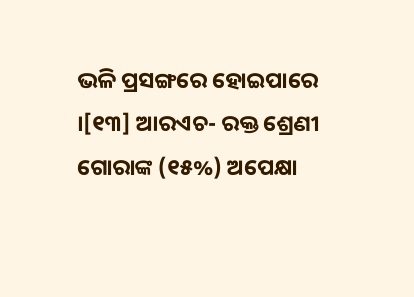ଭଳି ପ୍ରସଙ୍ଗରେ ହୋଇପାରେ ।[୧୩] ଆରଏଚ- ରକ୍ତ ଶ୍ରେଣୀ ଗୋରାଙ୍କ (୧୫%) ଅପେକ୍ଷା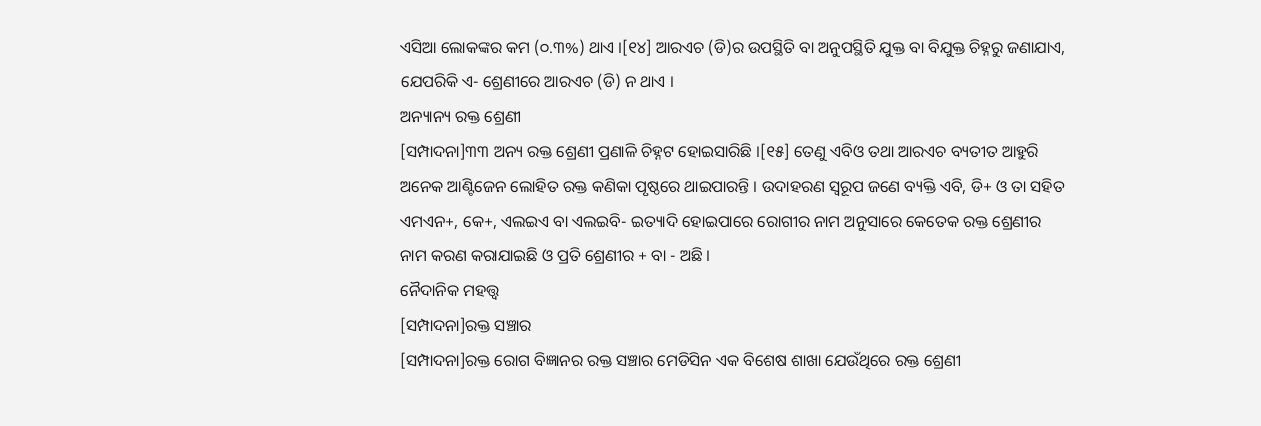ଏସିଆ ଲୋକଙ୍କର କମ (୦.୩%) ଥାଏ ।[୧୪] ଆରଏଚ (ଡି)ର ଉପସ୍ଥିତି ବା ଅନୁପସ୍ଥିତି ଯୁକ୍ତ ବା ବିଯୁକ୍ତ ଚିହ୍ନରୁ ଜଣାଯାଏ, ଯେପରିକି ଏ- ଶ୍ରେଣୀରେ ଆରଏଚ (ଡି) ନ ଥାଏ ।
ଅନ୍ୟାନ୍ୟ ରକ୍ତ ଶ୍ରେଣୀ
[ସମ୍ପାଦନା]୩୩ ଅନ୍ୟ ରକ୍ତ ଶ୍ରେଣୀ ପ୍ରଣାଳି ଚିହ୍ନଟ ହୋଇସାରିଛି ।[୧୫] ତେଣୁ ଏବିଓ ତଥା ଆରଏଚ ବ୍ୟତୀତ ଆହୁରି ଅନେକ ଆଣ୍ଟିଜେନ ଲୋହିତ ରକ୍ତ କଣିକା ପୃଷ୍ଠରେ ଥାଇପାରନ୍ତି । ଉଦାହରଣ ସ୍ୱରୂପ ଜଣେ ବ୍ୟକ୍ତି ଏବି, ଡି+ ଓ ତା ସହିତ ଏମଏନ+, କେ+, ଏଲଇଏ ବା ଏଲଇବି- ଇତ୍ୟାଦି ହୋଇପାରେ ରୋଗୀର ନାମ ଅନୁସାରେ କେତେକ ରକ୍ତ ଶ୍ରେଣୀର ନାମ କରଣ କରାଯାଇଛି ଓ ପ୍ରତି ଶ୍ରେଣୀର + ବା - ଅଛି ।
ନୈଦାନିକ ମହତ୍ତ୍ୱ
[ସମ୍ପାଦନା]ରକ୍ତ ସଞ୍ଚାର
[ସମ୍ପାଦନା]ରକ୍ତ ରୋଗ ବିଜ୍ଞାନର ରକ୍ତ ସଞ୍ଚାର ମେଡିସିନ ଏକ ବିଶେଷ ଶାଖା ଯେଉଁଥିରେ ରକ୍ତ ଶ୍ରେଣୀ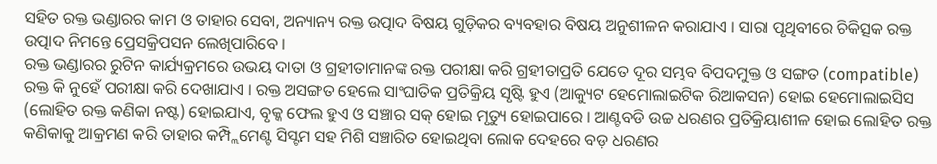ସହିତ ରକ୍ତ ଭଣ୍ଡାରର କାମ ଓ ତାହାର ସେବା, ଅନ୍ୟାନ୍ୟ ରକ୍ତ ଉତ୍ପାଦ ବିଷୟ ଗୁଡ଼ିକର ବ୍ୟବହାର ବିଷୟ ଅନୁଶୀଳନ କରାଯାଏ । ସାରା ପୃଥିବୀରେ ଚିକିତ୍ସକ ରକ୍ତ ଉତ୍ପାଦ ନିମନ୍ତେ ପ୍ରେସକ୍ରିପସନ ଲେଖିପାରିବେ ।
ରକ୍ତ ଭଣ୍ଡାରର ରୁଟିନ କାର୍ଯ୍ୟକ୍ରମରେ ଉଭୟ ଦାତା ଓ ଗ୍ରହୀତାମାନଙ୍କ ରକ୍ତ ପରୀକ୍ଷା କରି ଗ୍ରହୀତାପ୍ରତି ଯେତେ ଦୂର ସମ୍ଭବ ବିପଦମୁକ୍ତ ଓ ସଙ୍ଗତ (compatible) ରକ୍ତ କି ନୁହେଁ ପରୀକ୍ଷା କରି ଦେଖାଯାଏ । ରକ୍ତ ଅସଙ୍ଗତ ହେଲେ ସାଂଘାତିକ ପ୍ରତିକ୍ରିୟ ସୃଷ୍ଟି ହୁଏ (ଆକ୍ୟୁଟ ହେମୋଲାଇଟିକ ରିଆକସନ) ହୋଇ ହେମୋଲାଇସିସ (ଲୋହିତ ରକ୍ତ କଣିକା ନଷ୍ଟ) ହୋଇଯାଏ, ବୃକ୍କ ଫେଲ ହୁଏ ଓ ସଞ୍ଚାର ସକ୍ ହୋଇ ମୃତ୍ୟୁ ହୋଇପାରେ । ଆଣ୍ଟବଡି ଉଚ୍ଚ ଧରଣର ପ୍ରତିକ୍ରିୟାଶୀଳ ହୋଇ ଲୋହିତ ରକ୍ତ କଣିକାକୁ ଆକ୍ରମଣ କରି ତାହାର କମ୍ପ୍ଲିମେଣ୍ଟ ସିସ୍ଟମ ସହ ମିଶି ସଞ୍ଚାରିତ ହୋଇଥିବା ଲୋକ ଦେହରେ ବଡ଼ ଧରଣର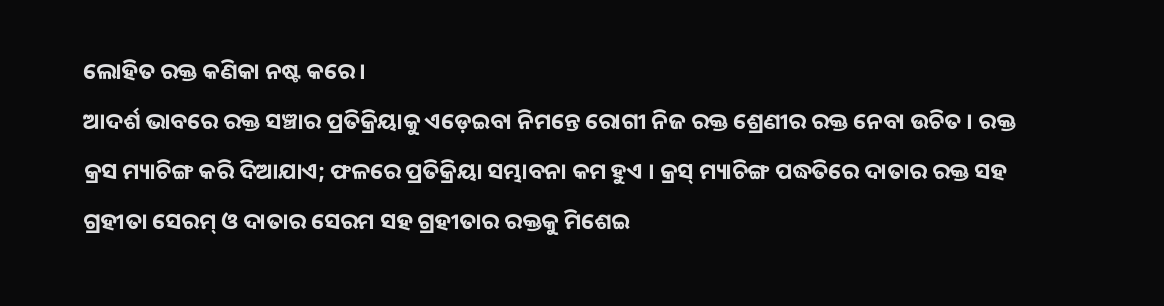ଲୋହିତ ରକ୍ତ କଣିକା ନଷ୍ଟ କରେ ।
ଆଦର୍ଶ ଭାବରେ ରକ୍ତ ସଞ୍ଚାର ପ୍ରତିକ୍ରିୟାକୁ ଏଡ଼େଇବା ନିମନ୍ତେ ରୋଗୀ ନିଜ ରକ୍ତ ଶ୍ରେଣୀର ରକ୍ତ ନେବା ଉଚିତ । ରକ୍ତ କ୍ରସ ମ୍ୟାଚିଙ୍ଗ କରି ଦିଆଯାଏ; ଫଳରେ ପ୍ରତିକ୍ରିୟା ସମ୍ଭାବନା କମ ହୁଏ । କ୍ରସ୍ ମ୍ୟାଚିଙ୍ଗ ପଦ୍ଧତିରେ ଦାତାର ରକ୍ତ ସହ ଗ୍ରହୀତା ସେରମ୍ ଓ ଦାତାର ସେରମ ସହ ଗ୍ରହୀତାର ରକ୍ତକୁ ମିଶେଇ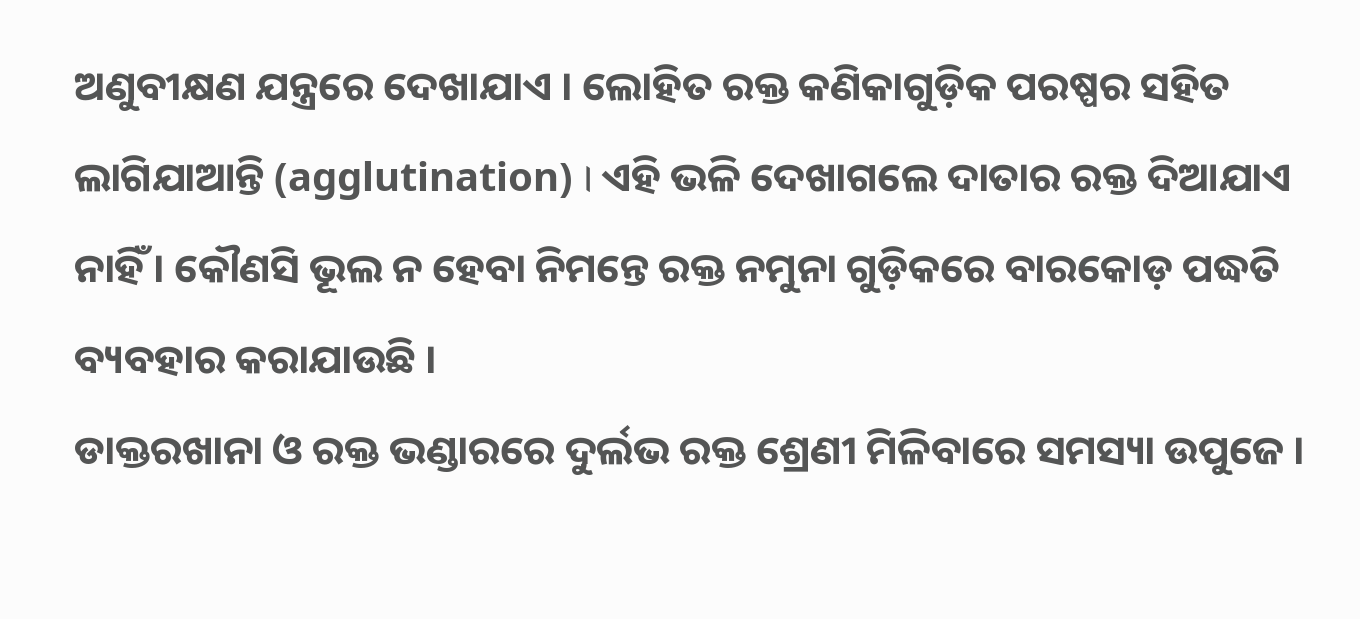ଅଣୁବୀକ୍ଷଣ ଯନ୍ତ୍ରରେ ଦେଖାଯାଏ । ଲୋହିତ ରକ୍ତ କଣିକାଗୁଡ଼ିକ ପରଷ୍ପର ସହିତ ଲାଗିଯାଆନ୍ତି (agglutination) । ଏହି ଭଳି ଦେଖାଗଲେ ଦାତାର ରକ୍ତ ଦିଆଯାଏ ନାହିଁ । କୌଣସି ଭୂଲ ନ ହେବା ନିମନ୍ତେ ରକ୍ତ ନମୁନା ଗୁଡ଼ିକରେ ବାରକୋଡ଼ ପଦ୍ଧତି ବ୍ୟବହାର କରାଯାଉଛି ।
ଡାକ୍ତରଖାନା ଓ ରକ୍ତ ଭଣ୍ଡାରରେ ଦୁର୍ଲଭ ରକ୍ତ ଶ୍ରେଣୀ ମିଳିବାରେ ସମସ୍ୟା ଉପୁଜେ ।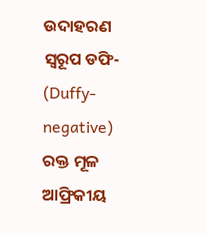ଉଦାହରଣ ସ୍ୱରୂପ ଡଫି- (Duffy-negative) ରକ୍ତ ମୂଳ ଆଫ୍ରିକୀୟ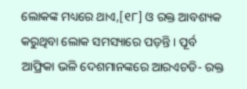ଲୋକଙ୍କ ମଧ୍ୟରେ ଥାଏ,[୧୮] ଓ ରକ୍ତ ଆବଶ୍ୟକ କରୁଥିବା ଲୋକ ସମସ୍ୟାରେ ପଡ଼ନ୍ତି । ପୂର୍ବ ଆଫ୍ରିକା ଭଳି ଦେଶମାନଙ୍କରେ ଆରଏଚଡି- ରକ୍ତ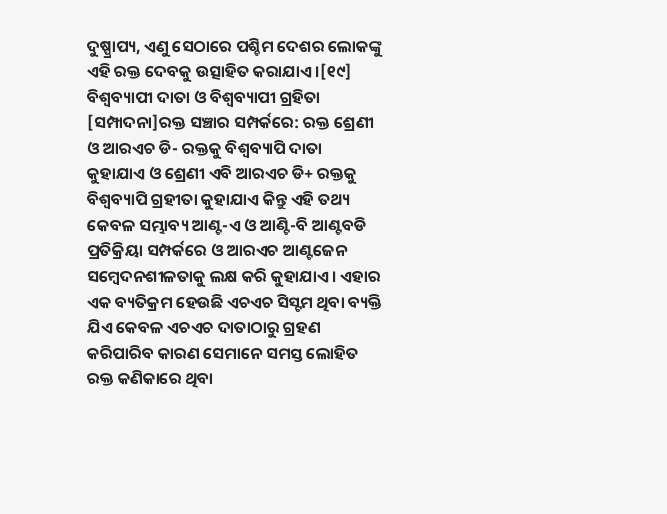ଦୁଷ୍ପ୍ରାପ୍ୟ, ଏଣୁ ସେଠାରେ ପଶ୍ଚିମ ଦେଶର ଲୋକଙ୍କୁ ଏହି ରକ୍ତ ଦେବକୁ ଉତ୍ସାହିତ କରାଯାଏ ।[୧୯]
ବିଶ୍ୱବ୍ୟାପୀ ଦାତା ଓ ବିଶ୍ୱବ୍ୟାପୀ ଗ୍ରହିତା
[ସମ୍ପାଦନା]ରକ୍ତ ସଞ୍ଚାର ସମ୍ପର୍କରେ: ରକ୍ତ ଶ୍ରେଣୀ ଓ ଆରଏଚ ଡି- ରକ୍ତକୁ ବିଶ୍ୱବ୍ୟାପି ଦାତା କୁହାଯାଏ ଓ ଶ୍ରେଣୀ ଏବି ଆରଏଚ ଡି+ ରକ୍ତକୁ ବିଶ୍ୱବ୍ୟାପି ଗ୍ରହୀତା କୁହାଯାଏ କିନ୍ତୁ ଏହି ତଥ୍ୟ କେବଳ ସମ୍ଭାବ୍ୟ ଆଣ୍ଟ-ଏ ଓ ଆଣ୍ଟି-ବି ଆଣ୍ଟବଡି ପ୍ରତିକ୍ରିୟା ସମ୍ପର୍କରେ ଓ ଆରଏଚ ଆଣ୍ଟଜେନ ସମ୍ବେଦନଶୀଳତାକୁ ଲକ୍ଷ କରି କୁହାଯାଏ । ଏହାର ଏକ ବ୍ୟତିକ୍ରମ ହେଉଛି ଏଚଏଚ ସିସ୍ଟମ ଥିବା ବ୍ୟକ୍ତି ଯିଏ କେବଳ ଏଚଏଚ ଦାତାଠାରୁ ଗ୍ରହଣ କରିପାରିବ କାରଣ ସେମାନେ ସମସ୍ତ ଲୋହିତ ରକ୍ତ କଣିକାରେ ଥିବା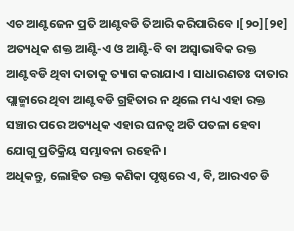ଏଚ ଆଣ୍ଟଜେନ ପ୍ରତି ଆଣ୍ଟବଡି ତିଆରି କରିପାରିବେ ।[୨୦][୨୧]
ଅତ୍ୟଧିକ ଶକ୍ତ ଆଣ୍ଟି-ଏ ଓ ଆଣ୍ଟି-ବି ବା ଅସ୍ୱାଭାବିକ ରକ୍ତ ଆଣ୍ଟବଡି ଥିବା ଦାତାକୁ ତ୍ୟାଗ କରାଯାଏ । ସାଧାରଣତଃ ଦାତାର ପ୍ଲାଜ୍ମାରେ ଥିବା ଆଣ୍ଟବଡି ଗ୍ରହିତାର ନ ଥିଲେ ମଧ୍ୟ ଏହା ରକ୍ତ ସଞ୍ଚାର ପରେ ଅତ୍ୟଧିକ ଏହାର ଘନତ୍ୱ ଅତି ପତଳା ହେବା ଯୋଗୁ ପ୍ରତିକ୍ରିୟ ସମ୍ଭାବନା ରହେନି ।
ଅଧିକନ୍ତୁ, ଲୋହିତ ରକ୍ତ କଣିକା ପୃଷ୍ଠରେ ଏ, ବି, ଆରଏଚ ଡି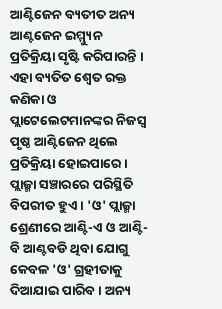ଆଣ୍ଟିଜେନ ବ୍ୟତୀତ ଅନ୍ୟ ଆଣ୍ଟଜେନ ଇମ୍ମ୍ୟୁନ ପ୍ରତିକ୍ରିୟା ସୃଷ୍ଟି କରିପାରନ୍ତି । ଏହା ବ୍ୟତିତ ଶ୍ୱେତ ରକ୍ତ କଣିକା ଓ ପ୍ଲାଟେଲେଟମାନଙ୍କର ନିଜସ୍ୱ ପୃଷ୍ଠ ଆଣ୍ଟିଜେନ ଥିଲେ ପ୍ରତିକ୍ରିୟା ହୋଇପାରେ ।
ପ୍ଲାଜ୍ମା ସଞ୍ଚାରରେ ପରିସ୍ଥିତି ବିପରୀତ ହୁଏ । 'ଓ' ପ୍ଲାଜ୍ମା ଶ୍ରେଣୀରେ ଆଣ୍ଟି-ଏ ଓ ଆଣ୍ଟି-ବି ଆଣ୍ଟବଡି ଥିବା ଯୋଗୁ କେବଳ 'ଓ' ଗ୍ରହୀତାକୁ ଦିଆଯାଇ ପାରିବ । ଅନ୍ୟ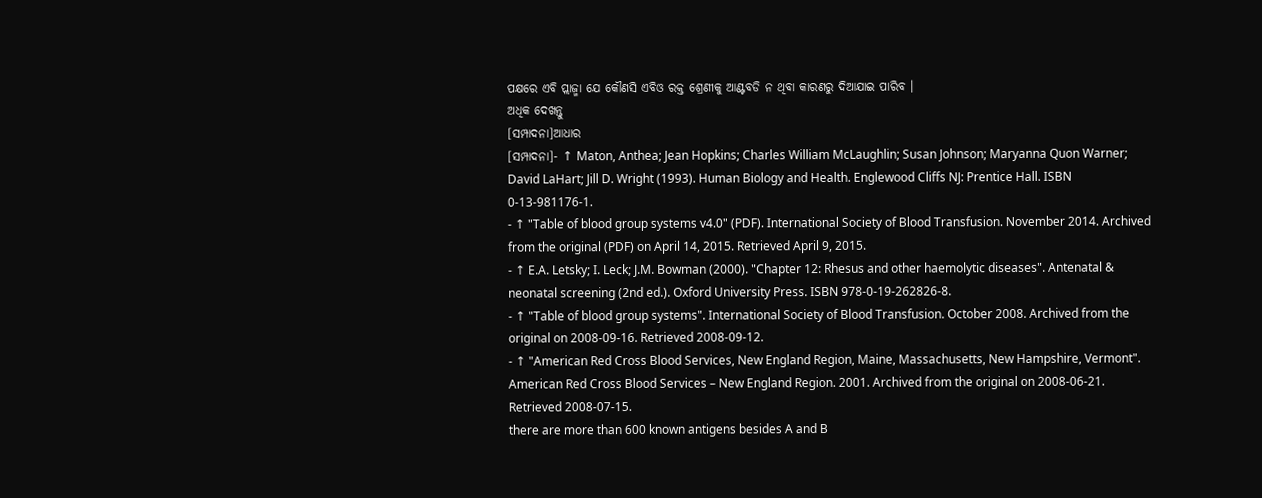ପକ୍ଷରେ ଏବି ପ୍ଲାଜ୍ମା ଯେ କୌଣସି ଏବିଓ ରକ୍ତ ଶ୍ରେଣୀକୁ ଆଣ୍ଟବଡି ନ ଥିବା କାରଣରୁ ଦିଆଯାଇ ପାରିବ ।
ଅଧିକ ଦେଖନ୍ତୁ
[ସମ୍ପାଦନା]ଆଧାର
[ସମ୍ପାଦନା]- ↑ Maton, Anthea; Jean Hopkins; Charles William McLaughlin; Susan Johnson; Maryanna Quon Warner; David LaHart; Jill D. Wright (1993). Human Biology and Health. Englewood Cliffs NJ: Prentice Hall. ISBN 0-13-981176-1.
- ↑ "Table of blood group systems v4.0" (PDF). International Society of Blood Transfusion. November 2014. Archived from the original (PDF) on April 14, 2015. Retrieved April 9, 2015.
- ↑ E.A. Letsky; I. Leck; J.M. Bowman (2000). "Chapter 12: Rhesus and other haemolytic diseases". Antenatal & neonatal screening (2nd ed.). Oxford University Press. ISBN 978-0-19-262826-8.
- ↑ "Table of blood group systems". International Society of Blood Transfusion. October 2008. Archived from the original on 2008-09-16. Retrieved 2008-09-12.
- ↑ "American Red Cross Blood Services, New England Region, Maine, Massachusetts, New Hampshire, Vermont". American Red Cross Blood Services – New England Region. 2001. Archived from the original on 2008-06-21. Retrieved 2008-07-15.
there are more than 600 known antigens besides A and B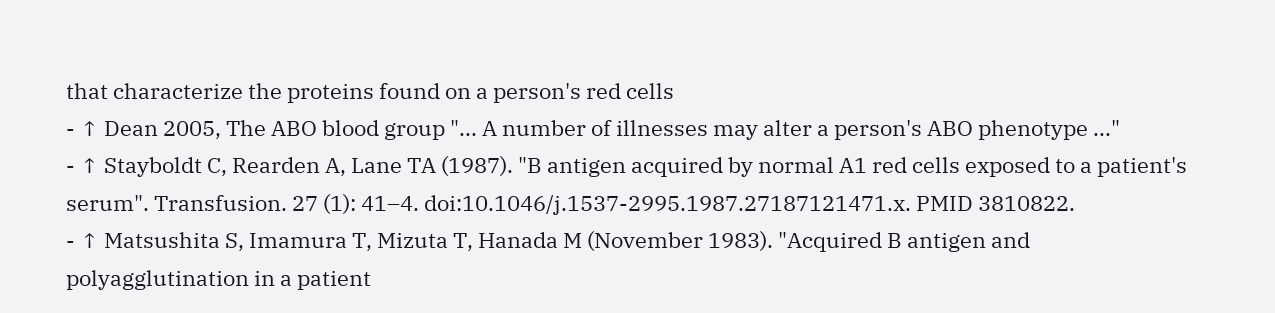that characterize the proteins found on a person's red cells
- ↑ Dean 2005, The ABO blood group "... A number of illnesses may alter a person's ABO phenotype ..."
- ↑ Stayboldt C, Rearden A, Lane TA (1987). "B antigen acquired by normal A1 red cells exposed to a patient's serum". Transfusion. 27 (1): 41–4. doi:10.1046/j.1537-2995.1987.27187121471.x. PMID 3810822.
- ↑ Matsushita S, Imamura T, Mizuta T, Hanada M (November 1983). "Acquired B antigen and polyagglutination in a patient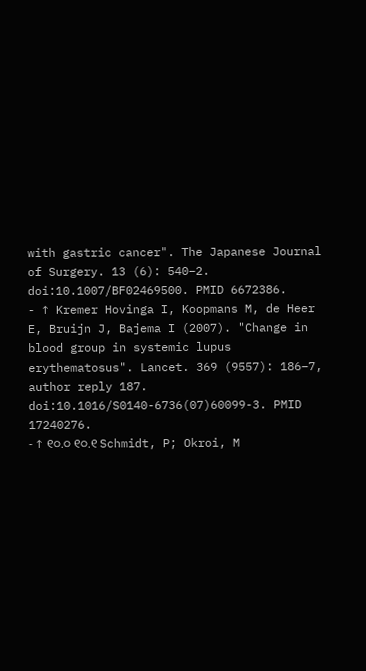with gastric cancer". The Japanese Journal of Surgery. 13 (6): 540–2. doi:10.1007/BF02469500. PMID 6672386.
- ↑ Kremer Hovinga I, Koopmans M, de Heer E, Bruijn J, Bajema I (2007). "Change in blood group in systemic lupus erythematosus". Lancet. 369 (9557): 186–7, author reply 187. doi:10.1016/S0140-6736(07)60099-3. PMID 17240276.
- ↑ ୧୦.୦ ୧୦.୧ Schmidt, P; Okroi, M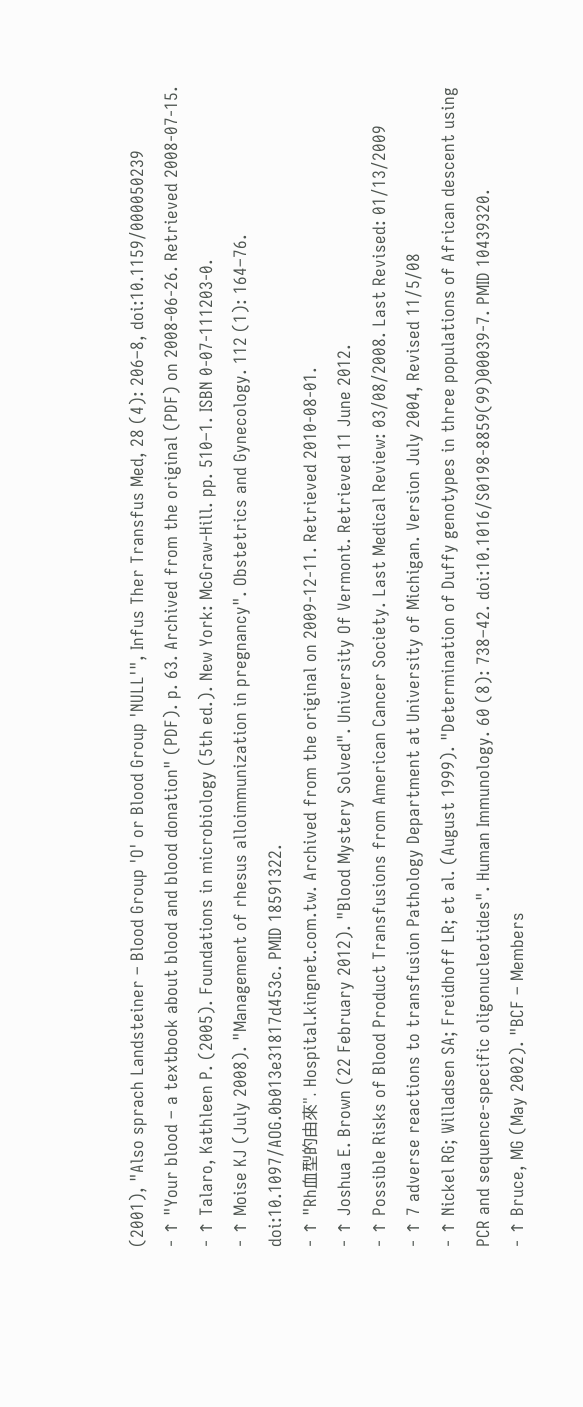(2001), "Also sprach Landsteiner – Blood Group 'O' or Blood Group 'NULL'", Infus Ther Transfus Med, 28 (4): 206–8, doi:10.1159/000050239
- ↑ "Your blood – a textbook about blood and blood donation" (PDF). p. 63. Archived from the original (PDF) on 2008-06-26. Retrieved 2008-07-15.
- ↑ Talaro, Kathleen P. (2005). Foundations in microbiology (5th ed.). New York: McGraw-Hill. pp. 510–1. ISBN 0-07-111203-0.
- ↑ Moise KJ (July 2008). "Management of rhesus alloimmunization in pregnancy". Obstetrics and Gynecology. 112 (1): 164–76. doi:10.1097/AOG.0b013e31817d453c. PMID 18591322.
- ↑ "Rh血型的由來". Hospital.kingnet.com.tw. Archived from the original on 2009-12-11. Retrieved 2010-08-01.
- ↑ Joshua E. Brown (22 February 2012). "Blood Mystery Solved". University Of Vermont. Retrieved 11 June 2012.
- ↑ Possible Risks of Blood Product Transfusions from American Cancer Society. Last Medical Review: 03/08/2008. Last Revised: 01/13/2009
- ↑ 7 adverse reactions to transfusion Pathology Department at University of Michigan. Version July 2004, Revised 11/5/08
- ↑ Nickel RG; Willadsen SA; Freidhoff LR; et al. (August 1999). "Determination of Duffy genotypes in three populations of African descent using PCR and sequence-specific oligonucleotides". Human Immunology. 60 (8): 738–42. doi:10.1016/S0198-8859(99)00039-7. PMID 10439320.
- ↑ Bruce, MG (May 2002). "BCF – Members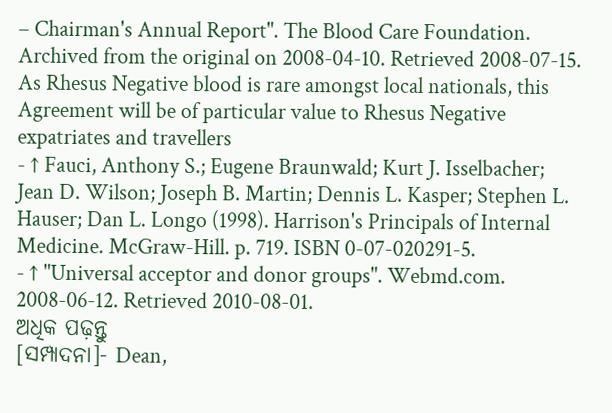– Chairman's Annual Report". The Blood Care Foundation. Archived from the original on 2008-04-10. Retrieved 2008-07-15.
As Rhesus Negative blood is rare amongst local nationals, this Agreement will be of particular value to Rhesus Negative expatriates and travellers
- ↑ Fauci, Anthony S.; Eugene Braunwald; Kurt J. Isselbacher; Jean D. Wilson; Joseph B. Martin; Dennis L. Kasper; Stephen L. Hauser; Dan L. Longo (1998). Harrison's Principals of Internal Medicine. McGraw-Hill. p. 719. ISBN 0-07-020291-5.
- ↑ "Universal acceptor and donor groups". Webmd.com. 2008-06-12. Retrieved 2010-08-01.
ଅଧିକ ପଢ଼ନ୍ତୁ
[ସମ୍ପାଦନା]- Dean,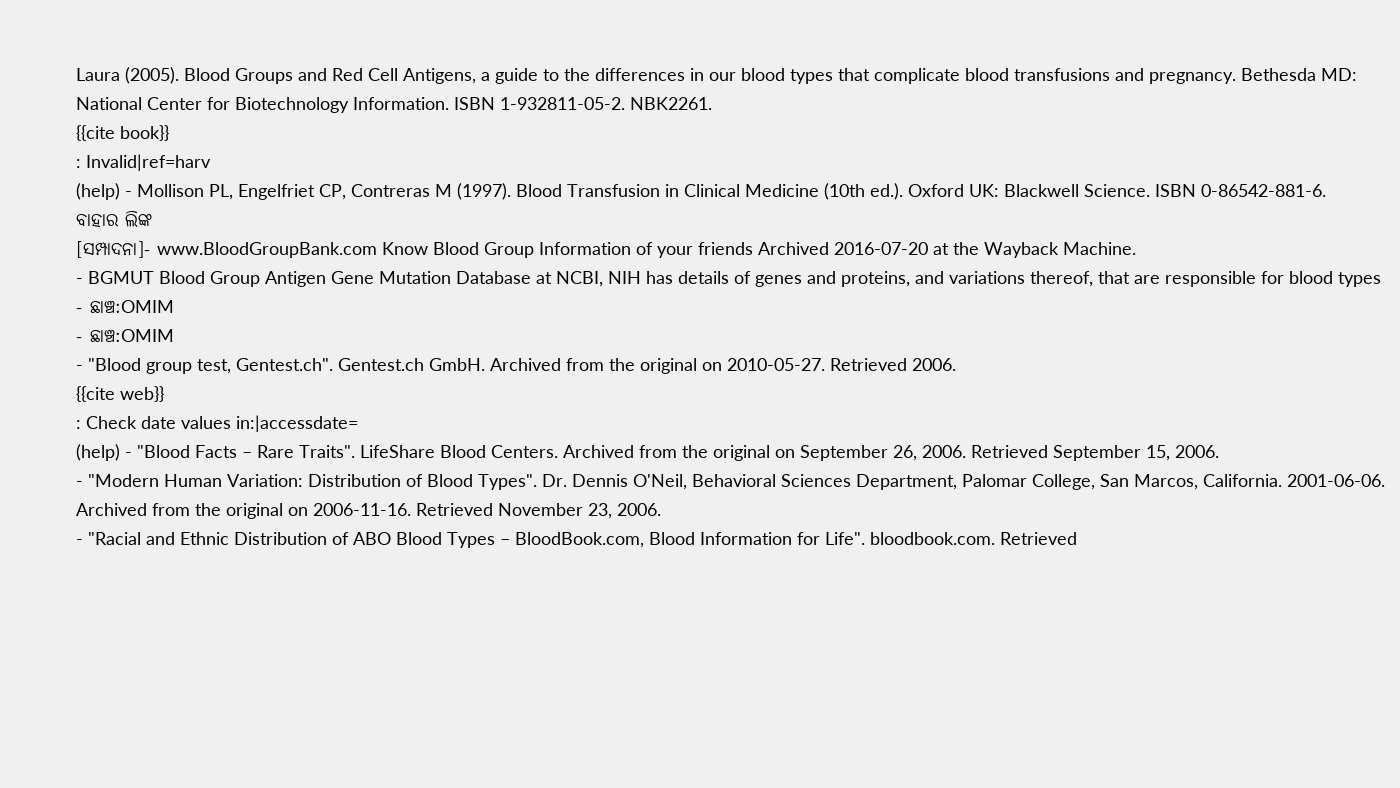Laura (2005). Blood Groups and Red Cell Antigens, a guide to the differences in our blood types that complicate blood transfusions and pregnancy. Bethesda MD: National Center for Biotechnology Information. ISBN 1-932811-05-2. NBK2261.
{{cite book}}
: Invalid|ref=harv
(help) - Mollison PL, Engelfriet CP, Contreras M (1997). Blood Transfusion in Clinical Medicine (10th ed.). Oxford UK: Blackwell Science. ISBN 0-86542-881-6.
ବାହାର ଲିଙ୍କ
[ସମ୍ପାଦନା]- www.BloodGroupBank.com Know Blood Group Information of your friends Archived 2016-07-20 at the Wayback Machine.
- BGMUT Blood Group Antigen Gene Mutation Database at NCBI, NIH has details of genes and proteins, and variations thereof, that are responsible for blood types
- ଛାଞ୍ଚ:OMIM
- ଛାଞ୍ଚ:OMIM
- "Blood group test, Gentest.ch". Gentest.ch GmbH. Archived from the original on 2010-05-27. Retrieved 2006.
{{cite web}}
: Check date values in:|accessdate=
(help) - "Blood Facts – Rare Traits". LifeShare Blood Centers. Archived from the original on September 26, 2006. Retrieved September 15, 2006.
- "Modern Human Variation: Distribution of Blood Types". Dr. Dennis O'Neil, Behavioral Sciences Department, Palomar College, San Marcos, California. 2001-06-06. Archived from the original on 2006-11-16. Retrieved November 23, 2006.
- "Racial and Ethnic Distribution of ABO Blood Types – BloodBook.com, Blood Information for Life". bloodbook.com. Retrieved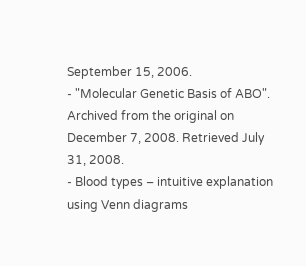September 15, 2006.
- "Molecular Genetic Basis of ABO". Archived from the original on December 7, 2008. Retrieved July 31, 2008.
- Blood types – intuitive explanation using Venn diagrams